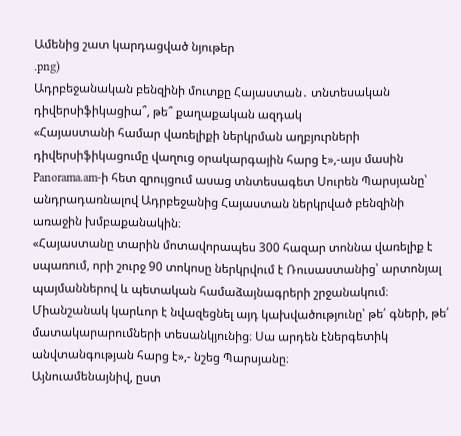Ամենից շատ կարդացված նյութեր
.png)
Ադրբեջանական բենզինի մուտքը Հայաստան․ տնտեսական դիվերսիֆիկացիա՞, թե՞ քաղաքական ազդակ
«Հայաստանի համար վառելիքի ներկրման աղբյուրների դիվերսիֆիկացումը վաղուց օրակարգային հարց է»,-այս մասին Panorama.am-ի հետ զրույցում ասաց տնտեսագետ Սուրեն Պարսյանը՝ անդրադառնալով Ադրբեջանից Հայաստան ներկրված բենզինի առաջին խմբաքանակին։
«Հայաստանը տարին մոտավորապես 300 հազար տոննա վառելիք է սպառում, որի շուրջ 90 տոկոսը ներկրվում է Ռուսաստանից՝ արտոնյալ պայմաններով և պետական համաձայնագրերի շրջանակում։ Միանշանակ կարևոր է նվազեցնել այդ կախվածությունը՝ թե՛ գների, թե՛ մատակարարումների տեսանկյունից։ Սա արդեն էներգետիկ անվտանգության հարց է»,- նշեց Պարսյանը։
Այնուամենայնիվ, ըստ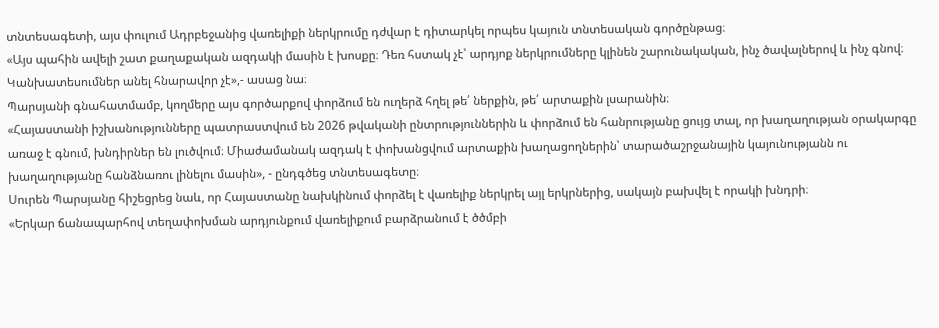տնտեսագետի, այս փուլում Ադրբեջանից վառելիքի ներկրումը դժվար է դիտարկել որպես կայուն տնտեսական գործընթաց։
«Այս պահին ավելի շատ քաղաքական ազդակի մասին է խոսքը։ Դեռ հստակ չէ՝ արդյոք ներկրումները կլինեն շարունակական, ինչ ծավալներով և ինչ գնով։ Կանխատեսումներ անել հնարավոր չէ»,- ասաց նա։
Պարսյանի գնահատմամբ, կողմերը այս գործարքով փորձում են ուղերձ հղել թե՛ ներքին, թե՛ արտաքին լսարանին։
«Հայաստանի իշխանությունները պատրաստվում են 2026 թվականի ընտրություններին և փորձում են հանրությանը ցույց տալ, որ խաղաղության օրակարգը առաջ է գնում, խնդիրներ են լուծվում։ Միաժամանակ ազդակ է փոխանցվում արտաքին խաղացողներին՝ տարածաշրջանային կայունությանն ու խաղաղությանը հանձնառու լինելու մասին», - ընդգծեց տնտեսագետը։
Սուրեն Պարսյանը հիշեցրեց նաև, որ Հայաստանը նախկինում փորձել է վառելիք ներկրել այլ երկրներից, սակայն բախվել է որակի խնդրի։
«Երկար ճանապարհով տեղափոխման արդյունքում վառելիքում բարձրանում է ծծմբի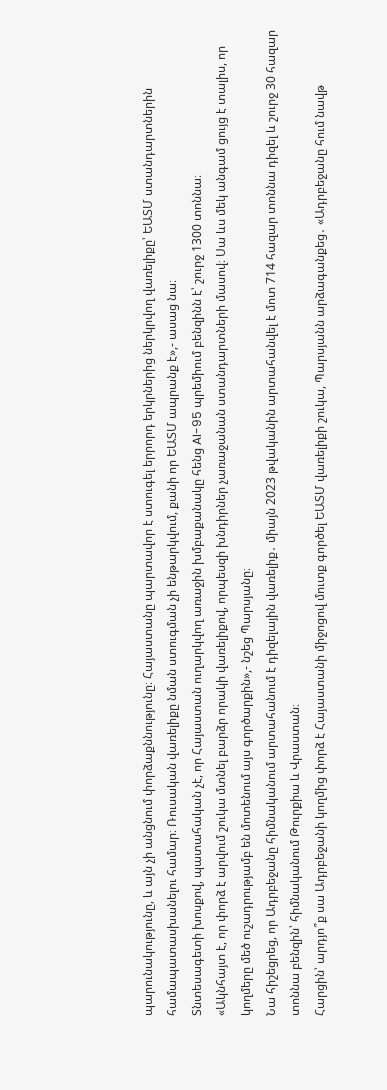պարունակությունը, և այն չի անցնում փորձաքննությունը։ Հայաստանը պարտավոր է ստուգել երրորդ երկրներից ներկրվող վառելիքը՝ ԵԱՏՄ ստանդարտներին համապատասխանելու համար։ Ռուսական վառելիքը նման ստուգման չի ենթարկվում, քանի որ ԵԱՏՄ ապրանք է»,- ասաց նա։
Տնտեսագետի խոսքով, պատահական չէ, որ Հայաստան ուղարկվող առաջին խմբաքանակը հենց AI-95 պրեմիում բենզինն է՝ շուրջ 1300 տոննա։
«Ակնհայտ է, որ փորձ է արվում շուկա մտնել բարձր որակի վառելիքով, որպեսզի խնդիրներ չառաջանան ստանդարտների մասով։ Սա ևս մեկ անգամ ցույց է տալիս, որ կողմերը մեծ ուշադրությամբ են մոտենում այս գործարքին»,- նշեց Պարսյանը։
Նա հիշեցրեց, որ Ադրբեջանը հիմնականում արտահանում է դիզելային վառելիք․ միայն 2023 թվականին արտահանվել է մոտ 714 հազար տոննա դիզել և շուրջ 30 հազար տոննա բենզին՝ հիմնականում Թուրքիա և Վրաստան։
Հարցին՝ արդյո՞ք սա Ադրբեջանի կողմից փորձ է Հայաստանի միջոցով մուտք գործել ԵԱՏՄ վառելիքի շուկա, Պարսյանն արձագանքեց․ «Ադրբեջանը հում նավթ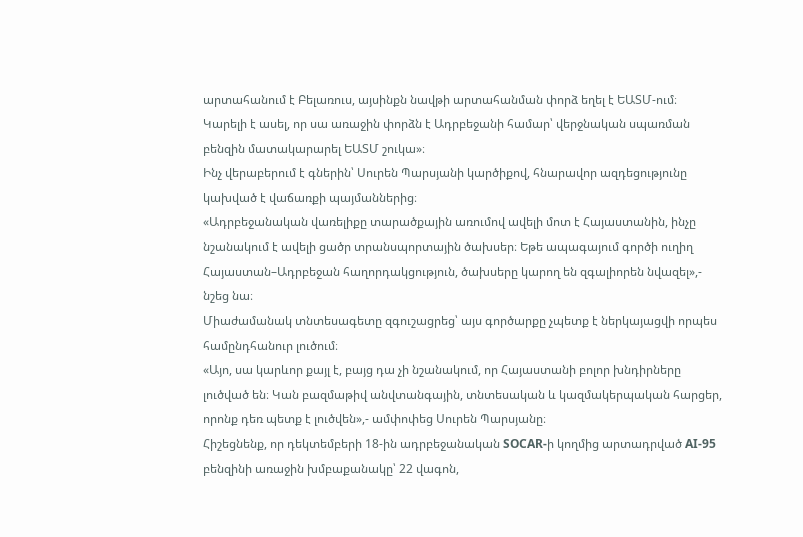արտահանում է Բելառուս, այսինքն նավթի արտահանման փորձ եղել է ԵԱՏՄ-ում։ Կարելի է ասել, որ սա առաջին փորձն է Ադրբեջանի համար՝ վերջնական սպառման բենզին մատակարարել ԵԱՏՄ շուկա»։
Ինչ վերաբերում է գներին՝ Սուրեն Պարսյանի կարծիքով, հնարավոր ազդեցությունը կախված է վաճառքի պայմաններից։
«Ադրբեջանական վառելիքը տարածքային առումով ավելի մոտ է Հայաստանին, ինչը նշանակում է ավելի ցածր տրանսպորտային ծախսեր։ Եթե ապագայում գործի ուղիղ Հայաստան–Ադրբեջան հաղորդակցություն, ծախսերը կարող են զգալիորեն նվազել»,- նշեց նա։
Միաժամանակ տնտեսագետը զգուշացրեց՝ այս գործարքը չպետք է ներկայացվի որպես համընդհանուր լուծում։
«Այո, սա կարևոր քայլ է, բայց դա չի նշանակում, որ Հայաստանի բոլոր խնդիրները լուծված են։ Կան բազմաթիվ անվտանգային, տնտեսական և կազմակերպական հարցեր, որոնք դեռ պետք է լուծվեն»,- ամփոփեց Սուրեն Պարսյանը։
Հիշեցնենք, որ դեկտեմբերի 18-ին ադրբեջանական SOCAR-ի կողմից արտադրված AI-95 բենզինի առաջին խմբաքանակը՝ 22 վագոն,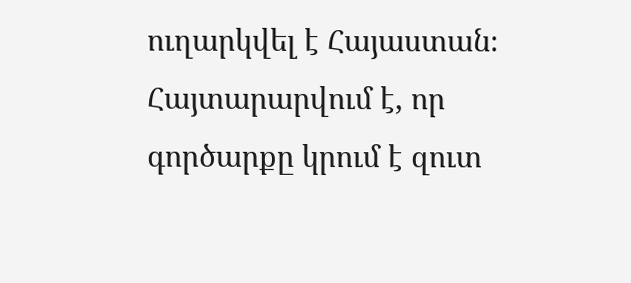ուղարկվել է Հայաստան։ Հայտարարվում է, որ գործարքը կրում է զուտ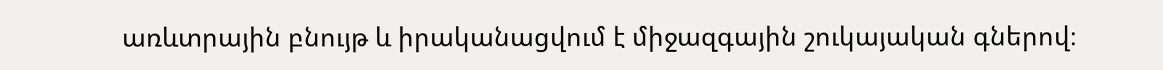առևտրային բնույթ և իրականացվում է միջազգային շուկայական գներով։